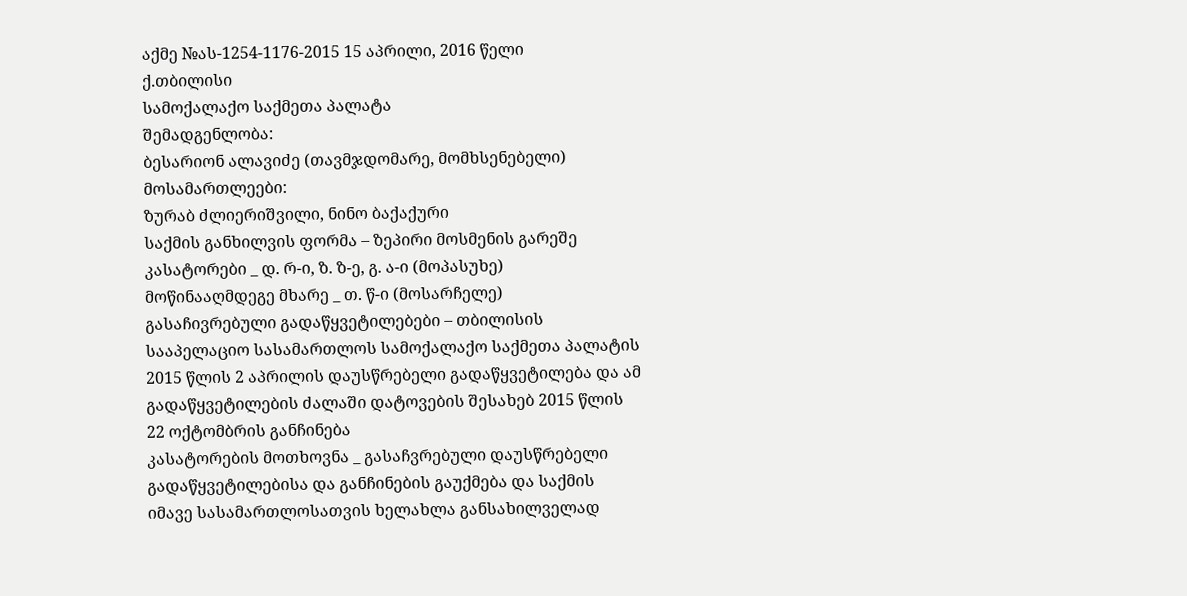აქმე №ას-1254-1176-2015 15 აპრილი, 2016 წელი
ქ.თბილისი
სამოქალაქო საქმეთა პალატა
შემადგენლობა:
ბესარიონ ალავიძე (თავმჯდომარე, მომხსენებელი)
მოსამართლეები:
ზურაბ ძლიერიშვილი, ნინო ბაქაქური
საქმის განხილვის ფორმა – ზეპირი მოსმენის გარეშე
კასატორები _ დ. რ-ი, ზ. ზ-ე, გ. ა-ი (მოპასუხე)
მოწინააღმდეგე მხარე _ თ. წ-ი (მოსარჩელე)
გასაჩივრებული გადაწყვეტილებები – თბილისის სააპელაციო სასამართლოს სამოქალაქო საქმეთა პალატის 2015 წლის 2 აპრილის დაუსწრებელი გადაწყვეტილება და ამ გადაწყვეტილების ძალაში დატოვების შესახებ 2015 წლის 22 ოქტომბრის განჩინება
კასატორების მოთხოვნა _ გასაჩვრებული დაუსწრებელი გადაწყვეტილებისა და განჩინების გაუქმება და საქმის იმავე სასამართლოსათვის ხელახლა განსახილველად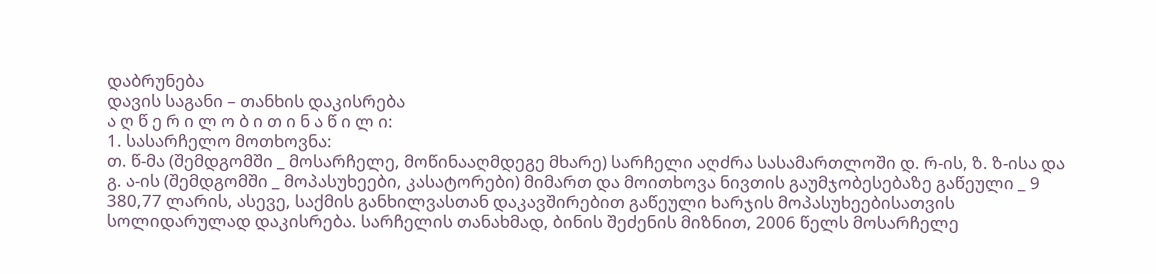დაბრუნება
დავის საგანი – თანხის დაკისრება
ა ღ წ ე რ ი ლ ო ბ ი თ ი ნ ა წ ი ლ ი:
1. სასარჩელო მოთხოვნა:
თ. წ-მა (შემდგომში _ მოსარჩელე, მოწინააღმდეგე მხარე) სარჩელი აღძრა სასამართლოში დ. რ-ის, ზ. ზ-ისა და გ. ა-ის (შემდგომში _ მოპასუხეები, კასატორები) მიმართ და მოითხოვა ნივთის გაუმჯობესებაზე გაწეული _ 9 380,77 ლარის, ასევე, საქმის განხილვასთან დაკავშირებით გაწეული ხარჯის მოპასუხეებისათვის სოლიდარულად დაკისრება. სარჩელის თანახმად, ბინის შეძენის მიზნით, 2006 წელს მოსარჩელე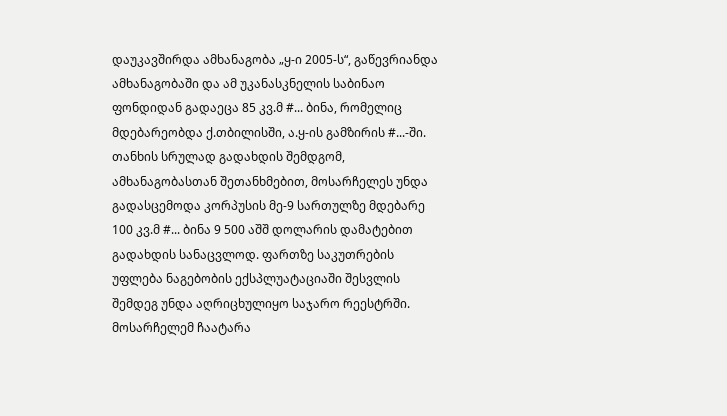დაუკავშირდა ამხანაგობა „ყ-ი 2005-ს“, გაწევრიანდა ამხანაგობაში და ამ უკანასკნელის საბინაო ფონდიდან გადაეცა 85 კვ.მ #... ბინა, რომელიც მდებარეობდა ქ.თბილისში, ა.ყ-ის გამზირის #...-ში. თანხის სრულად გადახდის შემდგომ, ამხანაგობასთან შეთანხმებით, მოსარჩელეს უნდა გადასცემოდა კორპუსის მე-9 სართულზე მდებარე 100 კვ.მ #... ბინა 9 500 აშშ დოლარის დამატებით გადახდის სანაცვლოდ. ფართზე საკუთრების უფლება ნაგებობის ექსპლუატაციაში შესვლის შემდეგ უნდა აღრიცხულიყო საჯარო რეესტრში. მოსარჩელემ ჩაატარა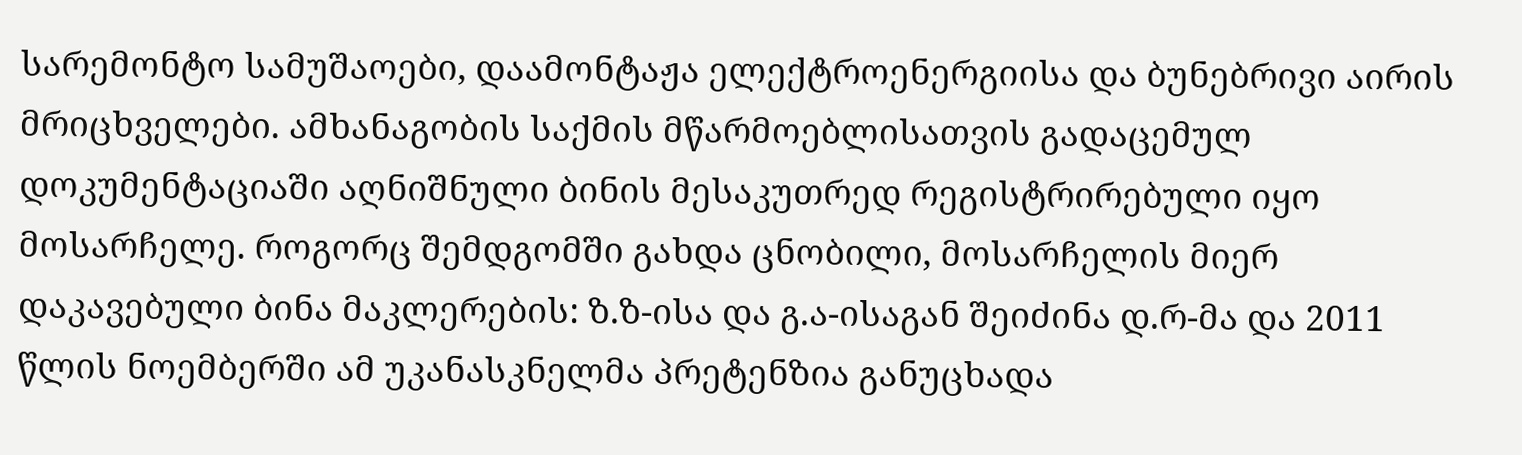სარემონტო სამუშაოები, დაამონტაჟა ელექტროენერგიისა და ბუნებრივი აირის მრიცხველები. ამხანაგობის საქმის მწარმოებლისათვის გადაცემულ დოკუმენტაციაში აღნიშნული ბინის მესაკუთრედ რეგისტრირებული იყო მოსარჩელე. როგორც შემდგომში გახდა ცნობილი, მოსარჩელის მიერ დაკავებული ბინა მაკლერების: ზ.ზ-ისა და გ.ა-ისაგან შეიძინა დ.რ-მა და 2011 წლის ნოემბერში ამ უკანასკნელმა პრეტენზია განუცხადა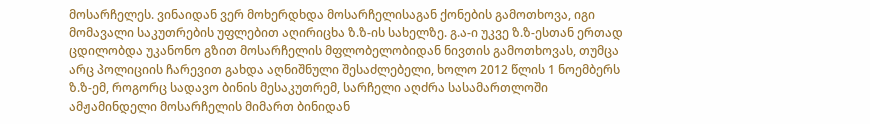მოსარჩელეს. ვინაიდან ვერ მოხერდხდა მოსარჩელისაგან ქონების გამოთხოვა, იგი მომავალი საკუთრების უფლებით აღირიცხა ზ.ზ-ის სახელზე. გ.ა-ი უკვე ზ.ზ-ესთან ერთად ცდილობდა უკანონო გზით მოსარჩელის მფლობელობიდან ნივთის გამოთხოვას, თუმცა არც პოლიციის ჩარევით გახდა აღნიშნული შესაძლებელი, ხოლო 2012 წლის 1 ნოემბერს ზ.ზ-ემ, როგორც სადავო ბინის მესაკუთრემ, სარჩელი აღძრა სასამართლოში ამჟამინდელი მოსარჩელის მიმართ ბინიდან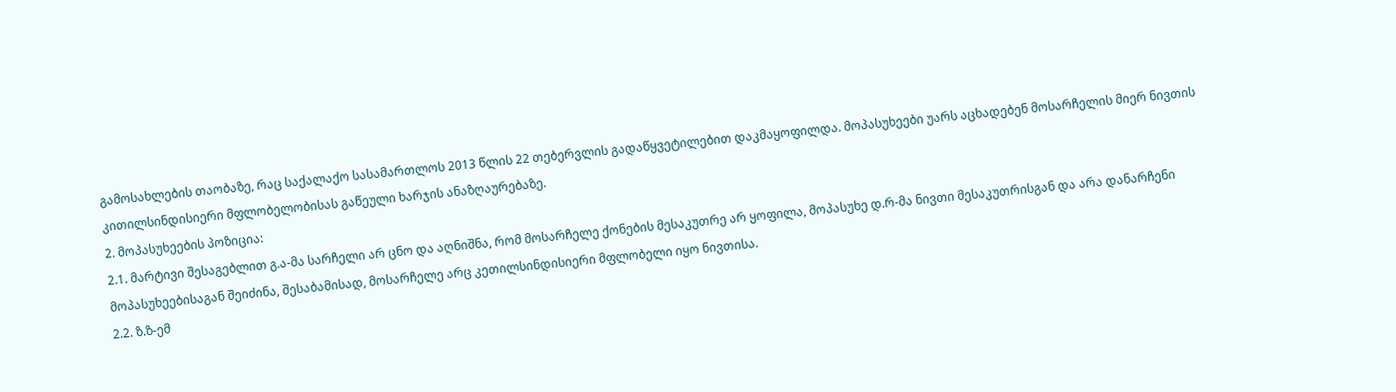გამოსახლების თაობაზე, რაც საქალაქო სასამართლოს 2013 წლის 22 თებერვლის გადაწყვეტილებით დაკმაყოფილდა. მოპასუხეები უარს აცხადებენ მოსარჩელის მიერ ნივთის კითილსინდისიერი მფლობელობისას გაწეული ხარჯის ანაზღაურებაზე.
2. მოპასუხეების პოზიცია:
2.1. მარტივი შესაგებლით გ.ა-მა სარჩელი არ ცნო და აღნიშნა, რომ მოსარჩელე ქონების მესაკუთრე არ ყოფილა, მოპასუხე დ.რ-მა ნივთი მესაკუთრისგან და არა დანარჩენი მოპასუხეებისაგან შეიძინა, შესაბამისად, მოსარჩელე არც კეთილსინდისიერი მფლობელი იყო ნივთისა.
2.2. ზ.ზ-ემ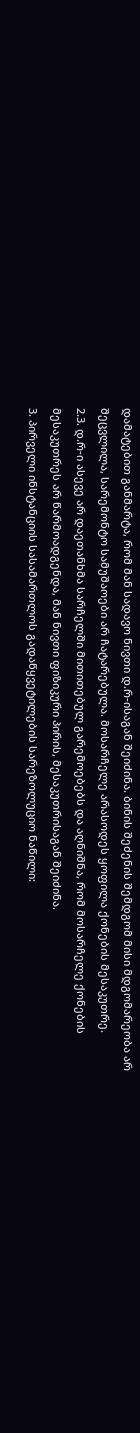დამატებით განმარტა, რომ მან სადავო ნივთი დ.რ-ისაგან შეიძინა. ბინის შეძენის შემდგომ მისი მდგომარეობა არ შეცვლილა, სარემონტო სამუშაოები არ ჩატარებულა. მოსარჩელე არასოდეს ყოფილა ქონების მესაკუთრე.
2.3. დ.რ-ი ასევე არ დაეთანხმა სარჩელში მითითებულ გარემოებებს და აღნიშნა, რომ მოსარჩელე ქონების მესაკუთრეს არ წარმოადგენდა, მან ნივთი ფიზიკური პირის, მესაკუთრისაგან შეიძინა.
3. პირველი ინსტანციის სასამართლოს გადაწყვეტილების სარეზოლუციო ნაწილი: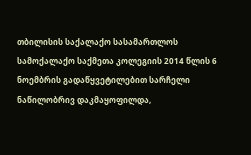თბილისის საქალაქო სასამართლოს სამოქალაქო საქმეთა კოლეგიის 2014 წლის 6 ნოემბრის გადაწყვეტილებით სარჩელი ნაწილობრივ დაკმაყოფილდა,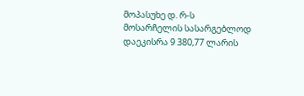მოპასუხე დ. რ-ს მოსარჩელის სასარგებლოდ დაეკისრა 9 380,77 ლარის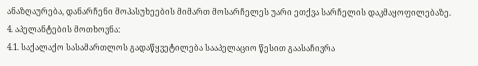ანაზღაურება, დანარჩენი მოპასუხეების მიმართ მოსარჩელეს უარი ეთქვა სარჩელის დაკმაყოფილებაზე.
4. აპელანტების მოთხოვნა:
4.1. საქალაქო სასამართლოს გადაწყვეტილება სააპელაციო წესით გაასაჩივრა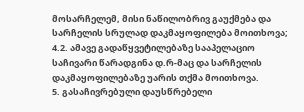მოსარჩელემ, მისი ნაწილობრივ გაუქმება და სარჩელის სრულად დაკმაყოფილება მოითხოვა;
4.2. ამავე გადაწყვეტილებაზე სააპელაციო საჩივარი წარადგინა დ.რ-მაც და სარჩელის დაკმაყოფილებაზე უარის თქმა მოითხოვა.
5. გასაჩივრებული დაუსწრებელი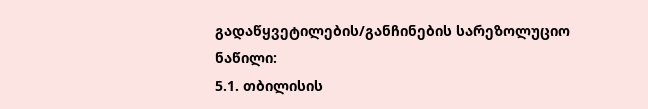გადაწყვეტილების/განჩინების სარეზოლუციო ნაწილი:
5.1. თბილისის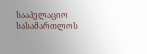სააპელაციო სასამართლოს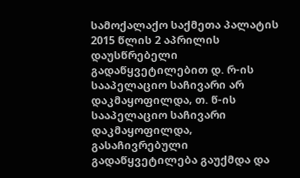სამოქალაქო საქმეთა პალატის 2015 წლის 2 აპრილის დაუსწრებელი გადაწყვეტილებით დ. რ-ის სააპელაციო საჩივარი არ დაკმაყოფილდა, თ. წ-ის სააპელაციო საჩივარი დაკმაყოფილდა, გასაჩივრებული გადაწყვეტილება გაუქმდა და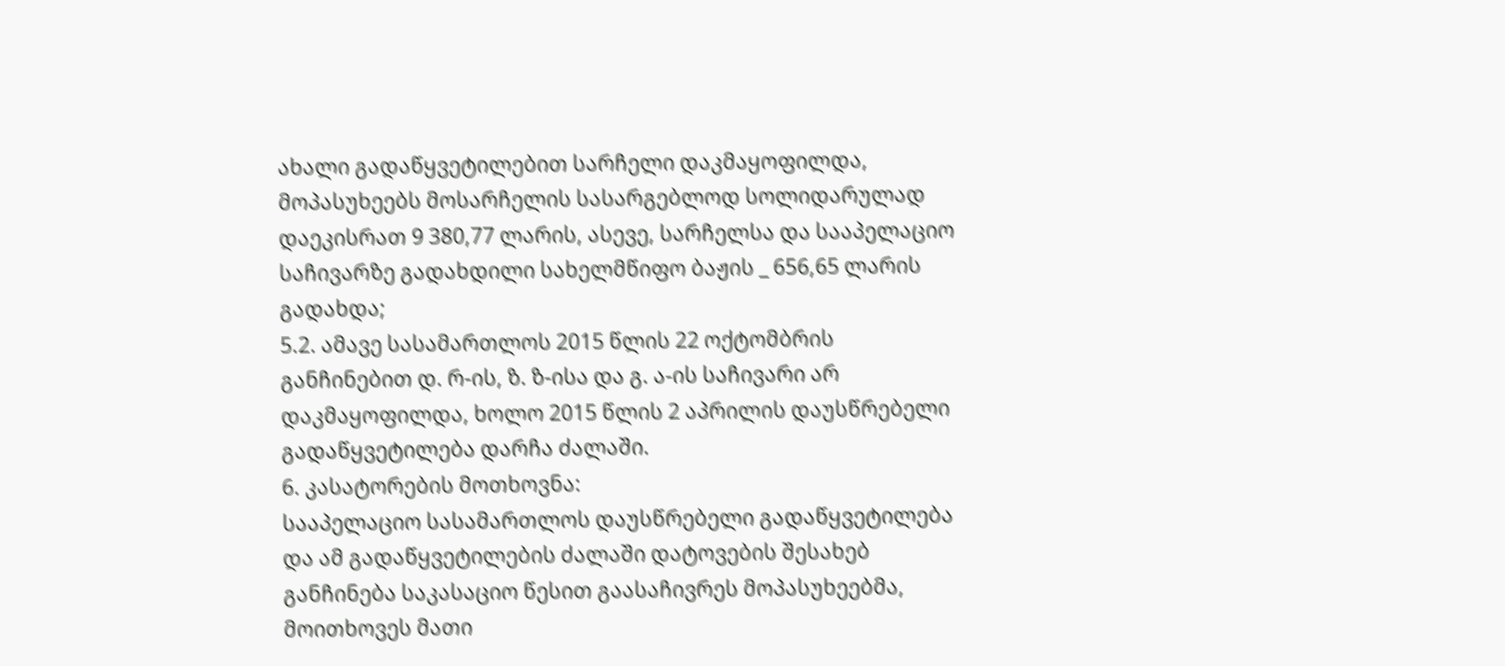ახალი გადაწყვეტილებით სარჩელი დაკმაყოფილდა, მოპასუხეებს მოსარჩელის სასარგებლოდ სოლიდარულად დაეკისრათ 9 380,77 ლარის, ასევე, სარჩელსა და სააპელაციო საჩივარზე გადახდილი სახელმწიფო ბაჟის _ 656,65 ლარის გადახდა;
5.2. ამავე სასამართლოს 2015 წლის 22 ოქტომბრის განჩინებით დ. რ-ის, ზ. ზ-ისა და გ. ა-ის საჩივარი არ დაკმაყოფილდა, ხოლო 2015 წლის 2 აპრილის დაუსწრებელი გადაწყვეტილება დარჩა ძალაში.
6. კასატორების მოთხოვნა:
სააპელაციო სასამართლოს დაუსწრებელი გადაწყვეტილება და ამ გადაწყვეტილების ძალაში დატოვების შესახებ განჩინება საკასაციო წესით გაასაჩივრეს მოპასუხეებმა, მოითხოვეს მათი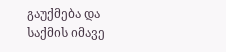გაუქმება და საქმის იმავე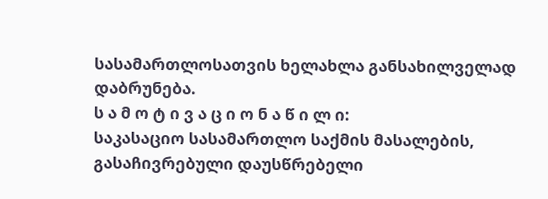სასამართლოსათვის ხელახლა განსახილველად დაბრუნება.
ს ა მ ო ტ ი ვ ა ც ი ო ნ ა წ ი ლ ი:
საკასაციო სასამართლო საქმის მასალების, გასაჩივრებული დაუსწრებელი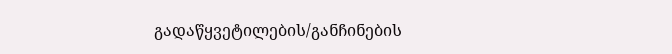გადაწყვეტილების/განჩინების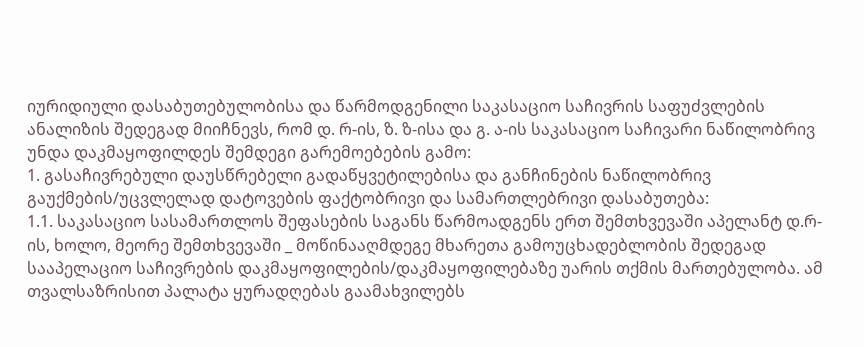იურიდიული დასაბუთებულობისა და წარმოდგენილი საკასაციო საჩივრის საფუძვლების ანალიზის შედეგად მიიჩნევს, რომ დ. რ-ის, ზ. ზ-ისა და გ. ა-ის საკასაციო საჩივარი ნაწილობრივ უნდა დაკმაყოფილდეს შემდეგი გარემოებების გამო:
1. გასაჩივრებული დაუსწრებელი გადაწყვეტილებისა და განჩინების ნაწილობრივ გაუქმების/უცვლელად დატოვების ფაქტობრივი და სამართლებრივი დასაბუთება:
1.1. საკასაციო სასამართლოს შეფასების საგანს წარმოადგენს ერთ შემთხვევაში აპელანტ დ.რ-ის, ხოლო, მეორე შემთხვევაში _ მოწინააღმდეგე მხარეთა გამოუცხადებლობის შედეგად სააპელაციო საჩივრების დაკმაყოფილების/დაკმაყოფილებაზე უარის თქმის მართებულობა. ამ თვალსაზრისით პალატა ყურადღებას გაამახვილებს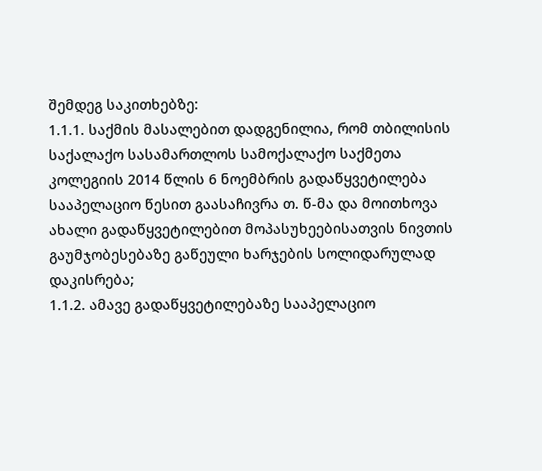შემდეგ საკითხებზე:
1.1.1. საქმის მასალებით დადგენილია, რომ თბილისის საქალაქო სასამართლოს სამოქალაქო საქმეთა კოლეგიის 2014 წლის 6 ნოემბრის გადაწყვეტილება სააპელაციო წესით გაასაჩივრა თ. წ-მა და მოითხოვა ახალი გადაწყვეტილებით მოპასუხეებისათვის ნივთის გაუმჯობესებაზე გაწეული ხარჯების სოლიდარულად დაკისრება;
1.1.2. ამავე გადაწყვეტილებაზე სააპელაციო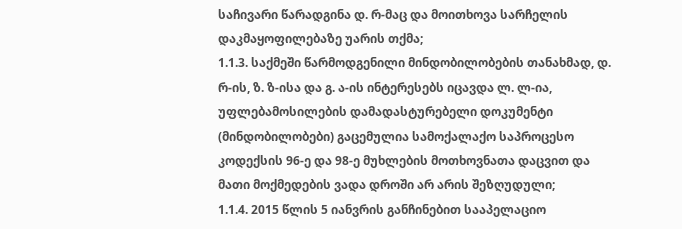საჩივარი წარადგინა დ. რ-მაც და მოითხოვა სარჩელის დაკმაყოფილებაზე უარის თქმა;
1.1.3. საქმეში წარმოდგენილი მინდობილობების თანახმად, დ. რ-ის, ზ. ზ-ისა და გ. ა-ის ინტერესებს იცავდა ლ. ლ-ია, უფლებამოსილების დამადასტურებელი დოკუმენტი (მინდობილობები) გაცემულია სამოქალაქო საპროცესო კოდექსის 96-ე და 98-ე მუხლების მოთხოვნათა დაცვით და მათი მოქმედების ვადა დროში არ არის შეზღუდული;
1.1.4. 2015 წლის 5 იანვრის განჩინებით სააპელაციო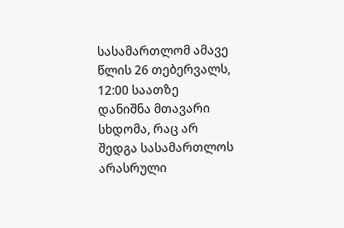სასამართლომ ამავე წლის 26 თებერვალს, 12:00 საათზე დანიშნა მთავარი სხდომა, რაც არ შედგა სასამართლოს არასრული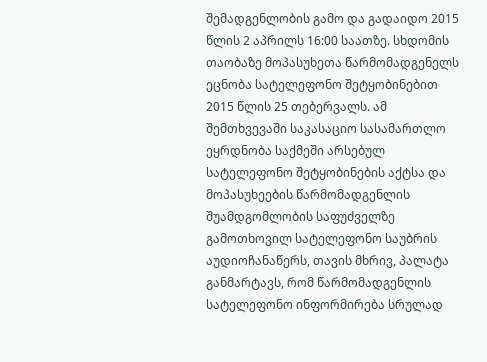შემადგენლობის გამო და გადაიდო 2015 წლის 2 აპრილს 16:00 საათზე. სხდომის თაობაზე მოპასუხეთა წარმომადგენელს ეცნობა სატელეფონო შეტყობინებით 2015 წლის 25 თებერვალს. ამ შემთხვევაში საკასაციო სასამართლო ეყრდნობა საქმეში არსებულ სატელეფონო შეტყობინების აქტსა და მოპასუხეების წარმომადგენლის შუამდგომლობის საფუძველზე გამოთხოვილ სატელეფონო საუბრის აუდიოჩანაწერს, თავის მხრივ, პალატა განმარტავს, რომ წარმომადგენლის სატელეფონო ინფორმირება სრულად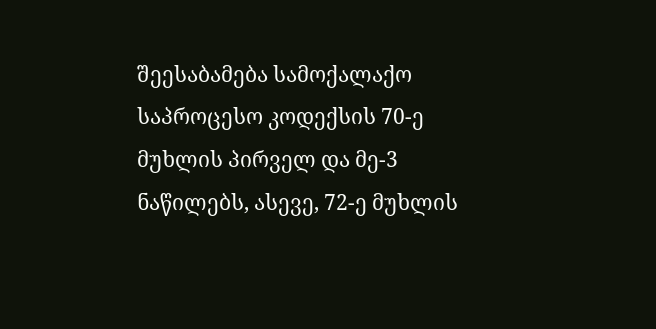შეესაბამება სამოქალაქო საპროცესო კოდექსის 70-ე მუხლის პირველ და მე-3 ნაწილებს, ასევე, 72-ე მუხლის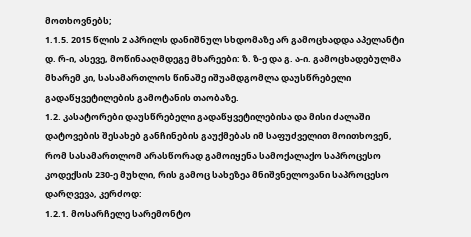მოთხოვნებს;
1.1.5. 2015 წლის 2 აპრილს დანიშნულ სხდომაზე არ გამოცხადდა აპელანტი დ. რ-ი, ასევე, მოწინააღმდეგე მხარეები: ზ. ზ-ე და გ. ა-ი. გამოცხადებულმა მხარემ კი, სასამართლოს წინაშე იშუამდგომლა დაუსწრებელი გადაწყვეტილების გამოტანის თაობაზე.
1.2. კასატორები დაუსწრებელი გადაწყვეტილებისა და მისი ძალაში დატოვების შესახებ განჩინების გაუქმებას იმ საფუძველით მოითხოვენ, რომ სასამართლომ არასწორად გამოიყენა სამოქალაქო საპროცესო კოდექსის 230-ე მუხლი, რის გამოც სახეზეა მნიშვნელოვანი საპროცესო დარღვევა, კერძოდ:
1.2.1. მოსარჩელე სარემონტო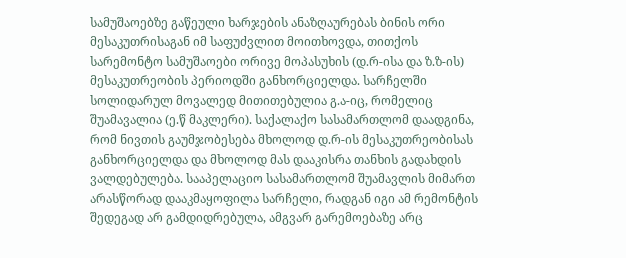სამუშაოებზე გაწეული ხარჯების ანაზღაურებას ბინის ორი მესაკუთრისაგან იმ საფუძვლით მოითხოვდა, თითქოს სარემონტო სამუშაოები ორივე მოპასუხის (დ.რ-ისა და ზ.ზ-ის) მესაკუთრეობის პერიოდში განხორციელდა. სარჩელში სოლიდარულ მოვალედ მითითებულია გ.ა-იც, რომელიც შუამავალია (ე.წ მაკლერი). საქალაქო სასამართლომ დაადგინა, რომ ნივთის გაუმჯობესება მხოლოდ დ.რ-ის მესაკუთრეობისას განხორციელდა და მხოლოდ მას დააკისრა თანხის გადახდის ვალდებულება. სააპელაციო სასამართლომ შუამავლის მიმართ არასწორად დააკმაყოფილა სარჩელი, რადგან იგი ამ რემონტის შედეგად არ გამდიდრებულა, ამგვარ გარემოებაზე არც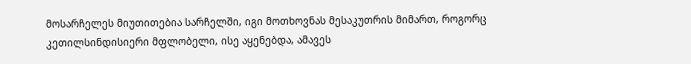მოსარჩელეს მიუთითებია სარჩელში, იგი მოთხოვნას მესაკუთრის მიმართ, როგორც კეთილსინდისიერი მფლობელი, ისე აყენებდა, ამავეს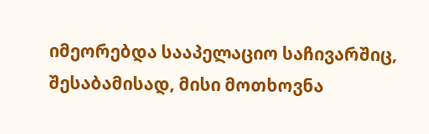იმეორებდა სააპელაციო საჩივარშიც, შესაბამისად, მისი მოთხოვნა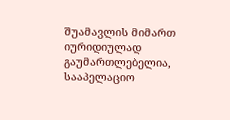შუამავლის მიმართ იურიდიულად გაუმართლებელია, სააპელაციო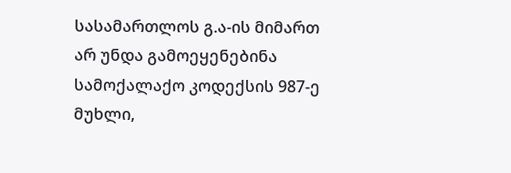სასამართლოს გ.ა-ის მიმართ არ უნდა გამოეყენებინა სამოქალაქო კოდექსის 987-ე მუხლი,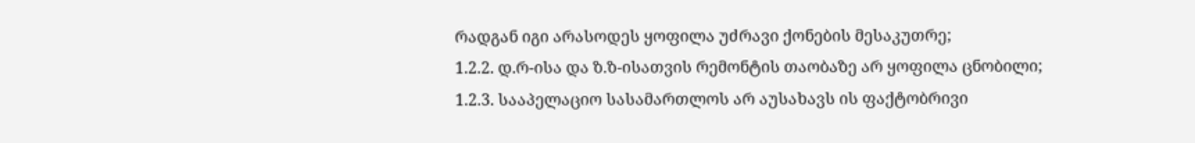რადგან იგი არასოდეს ყოფილა უძრავი ქონების მესაკუთრე;
1.2.2. დ.რ-ისა და ზ.ზ-ისათვის რემონტის თაობაზე არ ყოფილა ცნობილი;
1.2.3. სააპელაციო სასამართლოს არ აუსახავს ის ფაქტობრივი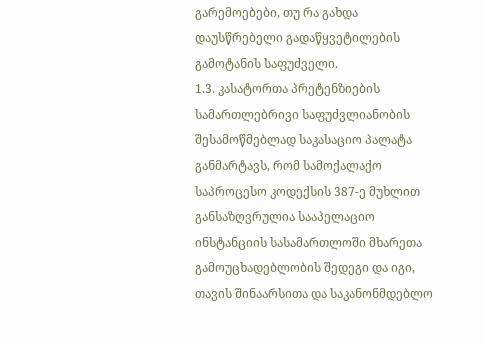გარემოებები, თუ რა გახდა დაუსწრებელი გადაწყვეტილების გამოტანის საფუძველი.
1.3. კასატორთა პრეტენზიების სამართლებრივი საფუძვლიანობის შესამოწმებლად საკასაციო პალატა განმარტავს, რომ სამოქალაქო საპროცესო კოდექსის 387-ე მუხლით განსაზღვრულია სააპელაციო ინსტანციის სასამართლოში მხარეთა გამოუცხადებლობის შედეგი და იგი, თავის შინაარსითა და საკანონმდებლო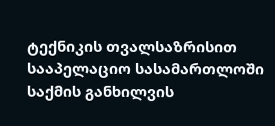ტექნიკის თვალსაზრისით სააპელაციო სასამართლოში საქმის განხილვის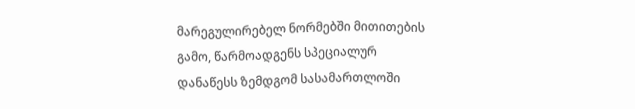მარეგულირებელ ნორმებში მითითების გამო, წარმოადგენს სპეციალურ დანაწესს ზემდგომ სასამართლოში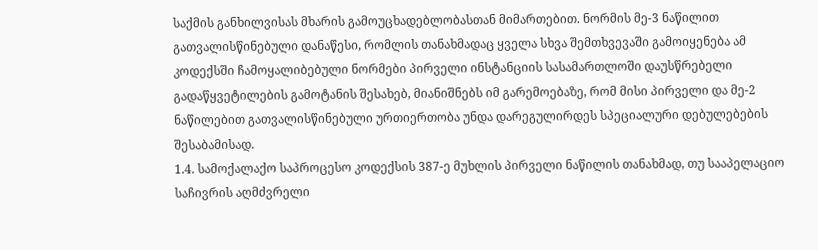საქმის განხილვისას მხარის გამოუცხადებლობასთან მიმართებით. ნორმის მე-3 ნაწილით გათვალისწინებული დანაწესი, რომლის თანახმადაც ყველა სხვა შემთხვევაში გამოიყენება ამ კოდექსში ჩამოყალიბებული ნორმები პირველი ინსტანციის სასამართლოში დაუსწრებელი გადაწყვეტილების გამოტანის შესახებ, მიანიშნებს იმ გარემოებაზე, რომ მისი პირველი და მე-2 ნაწილებით გათვალისწინებული ურთიერთობა უნდა დარეგულირდეს სპეციალური დებულებების შესაბამისად.
1.4. სამოქალაქო საპროცესო კოდექსის 387-ე მუხლის პირველი ნაწილის თანახმად, თუ სააპელაციო საჩივრის აღმძვრელი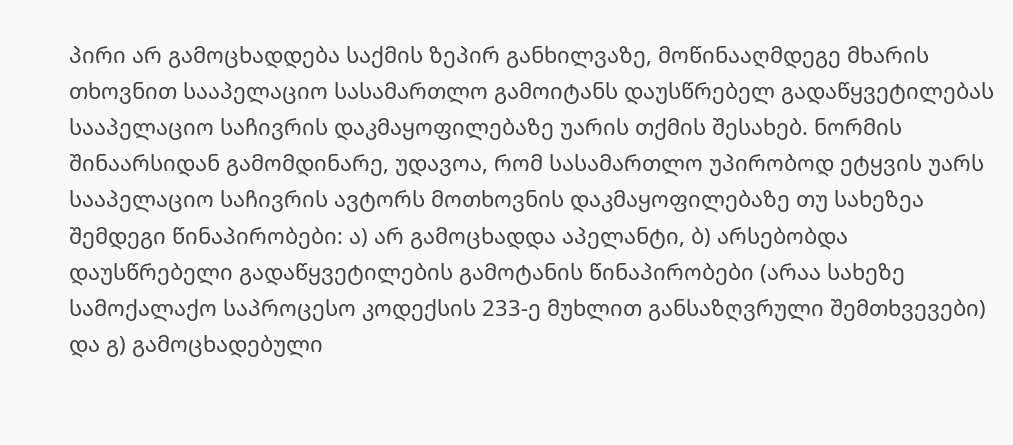პირი არ გამოცხადდება საქმის ზეპირ განხილვაზე, მოწინააღმდეგე მხარის თხოვნით სააპელაციო სასამართლო გამოიტანს დაუსწრებელ გადაწყვეტილებას სააპელაციო საჩივრის დაკმაყოფილებაზე უარის თქმის შესახებ. ნორმის შინაარსიდან გამომდინარე, უდავოა, რომ სასამართლო უპირობოდ ეტყვის უარს სააპელაციო საჩივრის ავტორს მოთხოვნის დაკმაყოფილებაზე თუ სახეზეა შემდეგი წინაპირობები: ა) არ გამოცხადდა აპელანტი, ბ) არსებობდა დაუსწრებელი გადაწყვეტილების გამოტანის წინაპირობები (არაა სახეზე სამოქალაქო საპროცესო კოდექსის 233-ე მუხლით განსაზღვრული შემთხვევები) და გ) გამოცხადებული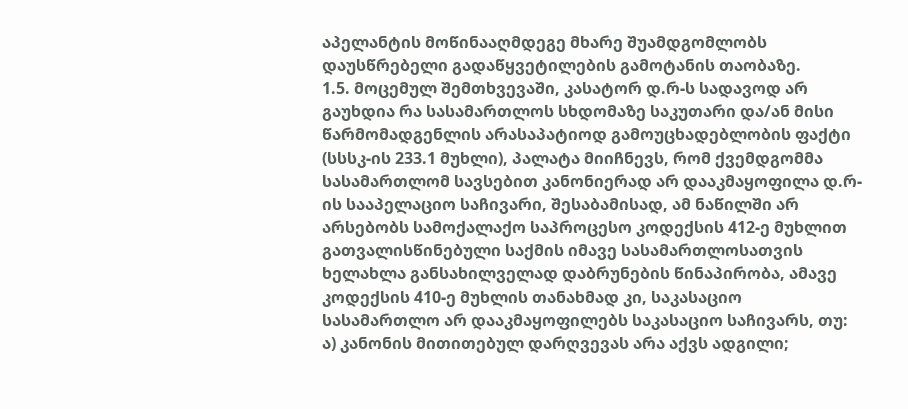აპელანტის მოწინააღმდეგე მხარე შუამდგომლობს დაუსწრებელი გადაწყვეტილების გამოტანის თაობაზე.
1.5. მოცემულ შემთხვევაში, კასატორ დ.რ-ს სადავოდ არ გაუხდია რა სასამართლოს სხდომაზე საკუთარი და/ან მისი წარმომადგენლის არასაპატიოდ გამოუცხადებლობის ფაქტი (სსსკ-ის 233.1 მუხლი), პალატა მიიჩნევს, რომ ქვემდგომმა სასამართლომ სავსებით კანონიერად არ დააკმაყოფილა დ.რ-ის სააპელაციო საჩივარი, შესაბამისად, ამ ნაწილში არ არსებობს სამოქალაქო საპროცესო კოდექსის 412-ე მუხლით გათვალისწინებული საქმის იმავე სასამართლოსათვის ხელახლა განსახილველად დაბრუნების წინაპირობა, ამავე კოდექსის 410-ე მუხლის თანახმად კი, საკასაციო სასამართლო არ დააკმაყოფილებს საკასაციო საჩივარს, თუ: ა) კანონის მითითებულ დარღვევას არა აქვს ადგილი;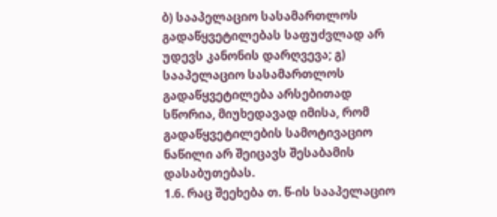ბ) სააპელაციო სასამართლოს გადაწყვეტილებას საფუძვლად არ უდევს კანონის დარღვევა; გ) სააპელაციო სასამართლოს გადაწყვეტილება არსებითად სწორია, მიუხედავად იმისა, რომ გადაწყვეტილების სამოტივაციო ნაწილი არ შეიცავს შესაბამის დასაბუთებას.
1.6. რაც შეეხება თ. წ-ის სააპელაციო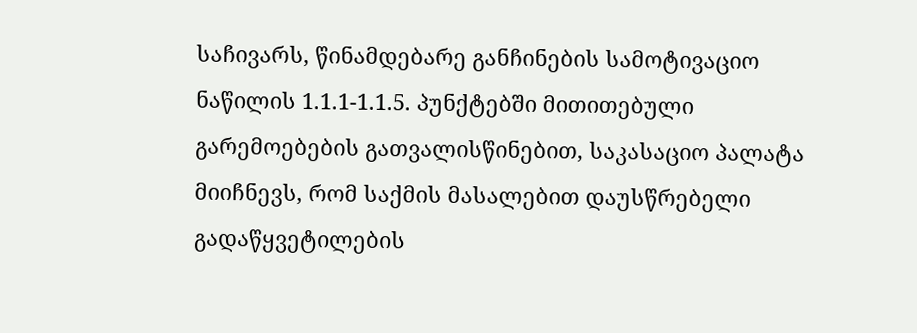საჩივარს, წინამდებარე განჩინების სამოტივაციო ნაწილის 1.1.1-1.1.5. პუნქტებში მითითებული გარემოებების გათვალისწინებით, საკასაციო პალატა მიიჩნევს, რომ საქმის მასალებით დაუსწრებელი გადაწყვეტილების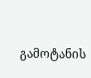გამოტანის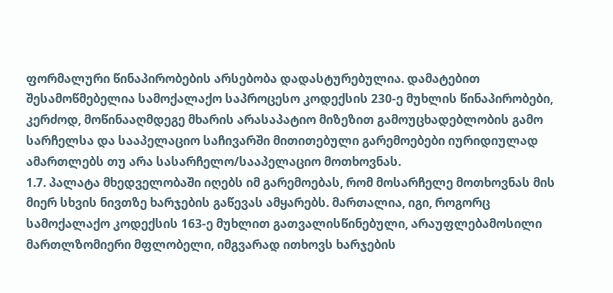ფორმალური წინაპირობების არსებობა დადასტურებულია. დამატებით შესამოწმებელია სამოქალაქო საპროცესო კოდექსის 230-ე მუხლის წინაპირობები, კერძოდ, მოწინააღმდეგე მხარის არასაპატიო მიზეზით გამოუცხადებლობის გამო სარჩელსა და სააპელაციო საჩივარში მითითებული გარემოებები იურიდიულად ამართლებს თუ არა სასარჩელო/სააპელაციო მოთხოვნას.
1.7. პალატა მხედველობაში იღებს იმ გარემოებას, რომ მოსარჩელე მოთხოვნას მის მიერ სხვის ნივთზე ხარჯების გაწევას ამყარებს. მართალია, იგი, როგორც სამოქალაქო კოდექსის 163-ე მუხლით გათვალისწინებული, არაუფლებამოსილი მართლზომიერი მფლობელი, იმგვარად ითხოვს ხარჯების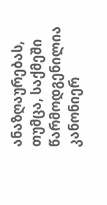ანაზღაურებას, თუმცა, საქმეში წარმოდგენილია კანონიერ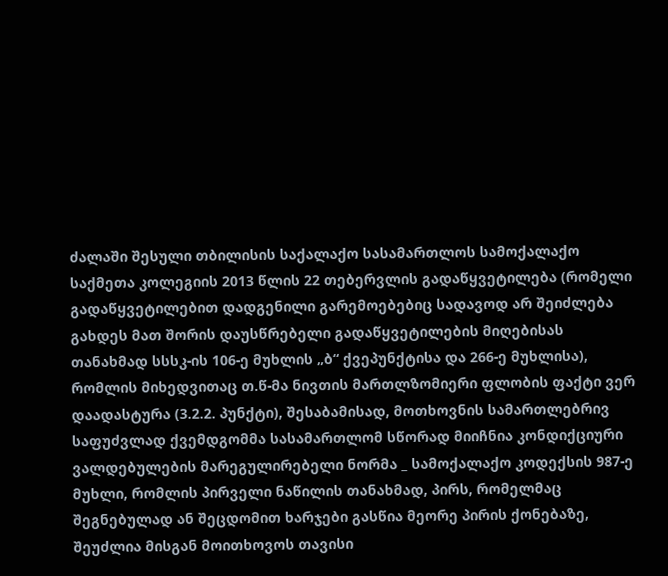ძალაში შესული თბილისის საქალაქო სასამართლოს სამოქალაქო საქმეთა კოლეგიის 2013 წლის 22 თებერვლის გადაწყვეტილება (რომელი გადაწყვეტილებით დადგენილი გარემოებებიც სადავოდ არ შეიძლება გახდეს მათ შორის დაუსწრებელი გადაწყვეტილების მიღებისას თანახმად სსსკ-ის 106-ე მუხლის „ბ“ ქვეპუნქტისა და 266-ე მუხლისა), რომლის მიხედვითაც თ.წ-მა ნივთის მართლზომიერი ფლობის ფაქტი ვერ დაადასტურა (3.2.2. პუნქტი), შესაბამისად, მოთხოვნის სამართლებრივ საფუძვლად ქვემდგომმა სასამართლომ სწორად მიიჩნია კონდიქციური ვალდებულების მარეგულირებელი ნორმა _ სამოქალაქო კოდექსის 987-ე მუხლი, რომლის პირველი ნაწილის თანახმად, პირს, რომელმაც შეგნებულად ან შეცდომით ხარჯები გასწია მეორე პირის ქონებაზე, შეუძლია მისგან მოითხოვოს თავისი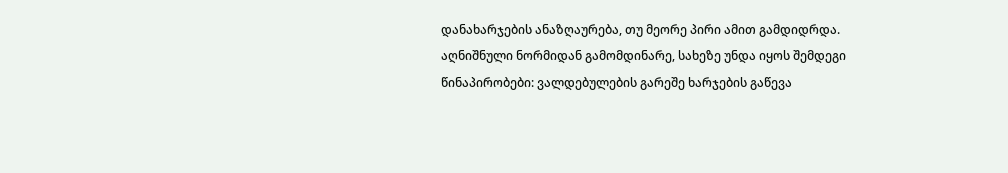დანახარჯების ანაზღაურება, თუ მეორე პირი ამით გამდიდრდა. აღნიშნული ნორმიდან გამომდინარე, სახეზე უნდა იყოს შემდეგი წინაპირობები: ვალდებულების გარეშე ხარჯების გაწევა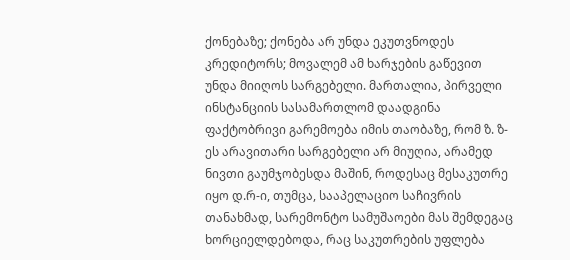ქონებაზე; ქონება არ უნდა ეკუთვნოდეს კრედიტორს; მოვალემ ამ ხარჯების გაწევით უნდა მიიღოს სარგებელი. მართალია, პირველი ინსტანციის სასამართლომ დაადგინა ფაქტობრივი გარემოება იმის თაობაზე, რომ ზ. ზ-ეს არავითარი სარგებელი არ მიუღია, არამედ ნივთი გაუმჯობესდა მაშინ, როდესაც მესაკუთრე იყო დ.რ-ი, თუმცა, სააპელაციო საჩივრის თანახმად, სარემონტო სამუშაოები მას შემდეგაც ხორციელდებოდა, რაც საკუთრების უფლება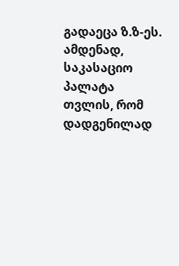გადაეცა ზ.ზ-ეს. ამდენად, საკასაციო პალატა თვლის, რომ დადგენილად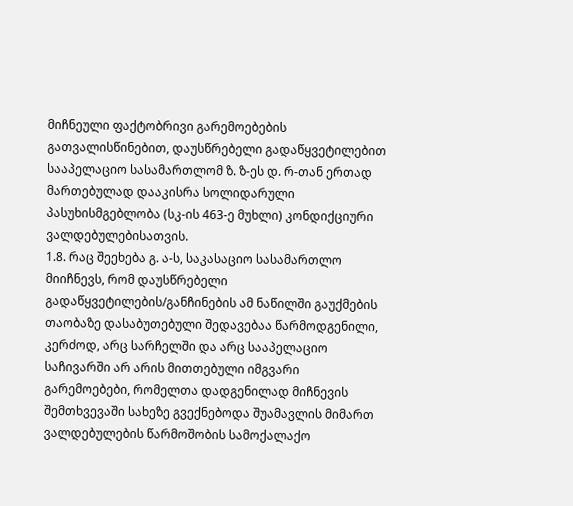მიჩნეული ფაქტობრივი გარემოებების გათვალისწინებით, დაუსწრებელი გადაწყვეტილებით სააპელაციო სასამართლომ ზ. ზ-ეს დ. რ-თან ერთად მართებულად დააკისრა სოლიდარული პასუხისმგებლობა (სკ-ის 463-ე მუხლი) კონდიქციური ვალდებულებისათვის.
1.8. რაც შეეხება გ. ა-ს, საკასაციო სასამართლო მიიჩნევს, რომ დაუსწრებელი გადაწყვეტილების/განჩინების ამ ნაწილში გაუქმების თაობაზე დასაბუთებული შედავებაა წარმოდგენილი, კერძოდ, არც სარჩელში და არც სააპელაციო საჩივარში არ არის მითთებული იმგვარი გარემოებები, რომელთა დადგენილად მიჩნევის შემთხვევაში სახეზე გვექნებოდა შუამავლის მიმართ ვალდებულების წარმოშობის სამოქალაქო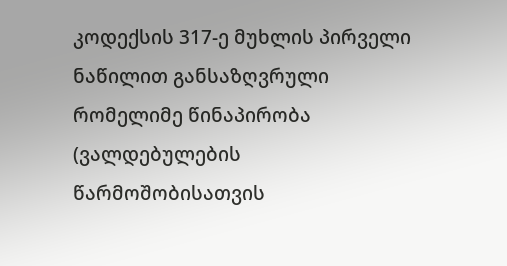კოდექსის 317-ე მუხლის პირველი ნაწილით განსაზღვრული რომელიმე წინაპირობა (ვალდებულების წარმოშობისათვის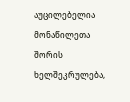აუცილებელია მონაწილეთა შორის ხელშეკრულება,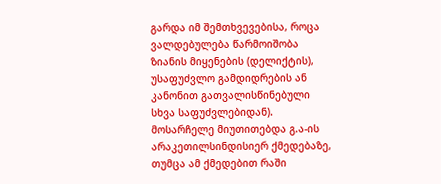გარდა იმ შემთხვევებისა, როცა ვალდებულება წარმოიშობა ზიანის მიყენების (დელიქტის), უსაფუძვლო გამდიდრების ან კანონით გათვალისწინებული სხვა საფუძვლებიდან). მოსარჩელე მიუთითებდა გ.ა-ის არაკეთილსინდისიერ ქმედებაზე, თუმცა ამ ქმედებით რაში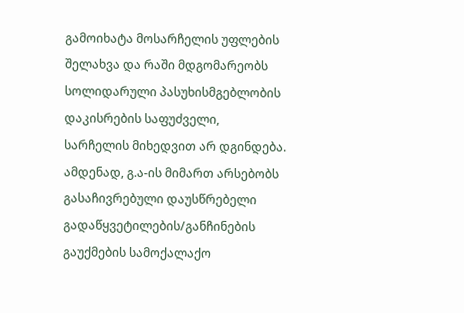გამოიხატა მოსარჩელის უფლების შელახვა და რაში მდგომარეობს სოლიდარული პასუხისმგებლობის დაკისრების საფუძველი, სარჩელის მიხედვით არ დგინდება. ამდენად, გ.ა-ის მიმართ არსებობს გასაჩივრებული დაუსწრებელი გადაწყვეტილების/განჩინების გაუქმების სამოქალაქო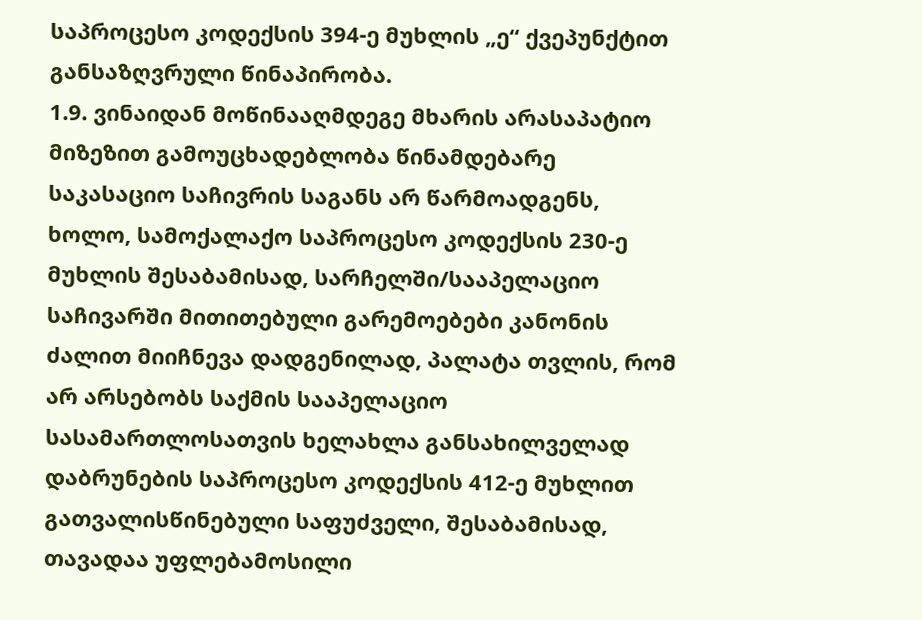საპროცესო კოდექსის 394-ე მუხლის „ე“ ქვეპუნქტით განსაზღვრული წინაპირობა.
1.9. ვინაიდან მოწინააღმდეგე მხარის არასაპატიო მიზეზით გამოუცხადებლობა წინამდებარე საკასაციო საჩივრის საგანს არ წარმოადგენს, ხოლო, სამოქალაქო საპროცესო კოდექსის 230-ე მუხლის შესაბამისად, სარჩელში/სააპელაციო საჩივარში მითითებული გარემოებები კანონის ძალით მიიჩნევა დადგენილად, პალატა თვლის, რომ არ არსებობს საქმის სააპელაციო სასამართლოსათვის ხელახლა განსახილველად დაბრუნების საპროცესო კოდექსის 412-ე მუხლით გათვალისწინებული საფუძველი, შესაბამისად, თავადაა უფლებამოსილი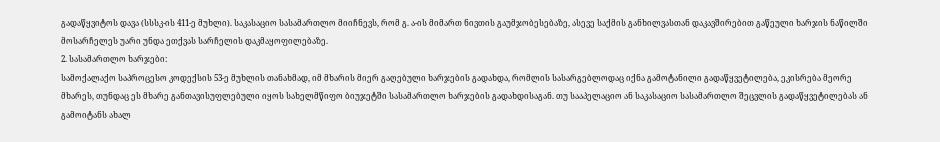გადაწყვიტოს დავა (სსსკ-ის 411-ე მუხლი). საკასაციო სასამართლო მიიჩნევს, რომ გ. ა-ის მიმართ ნივთის გაუმჯობესებაზე, ასევე საქმის განხილვასთან დაკავშირებით გაწეული ხარჯის ნაწილში მოსარჩელეს უარი უნდა ეთქვას სარჩელის დაკმაყოფილებაზე.
2. სასამართლო ხარჯები:
სამოქალაქო საპროცესო კოდექსის 53-ე მუხლის თანახმად, იმ მხარის მიერ გაღებული ხარჯების გადახდა, რომლის სასარგებლოდაც იქნა გამოტანილი გადაწყვეტილება, ეკისრება მეორე მხარეს, თუნდაც ეს მხარე განთავისუფლებული იყოს სახელმწიფო ბიუჯეტში სასამართლო ხარჯების გადახდისაგან. თუ სააპელაციო ან საკასაციო სასამართლო შეცვლის გადაწყვეტილებას ან გამოიტანს ახალ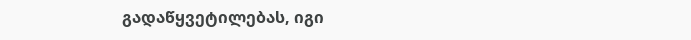გადაწყვეტილებას, იგი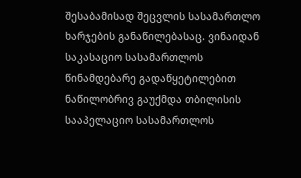შესაბამისად შეცვლის სასამართლო ხარჯების განაწილებასაც. ვინაიდან საკასაციო სასამართლოს წინამდებარე გადაწყეტილებით ნაწილობრივ გაუქმდა თბილისის სააპელაციო სასამართლოს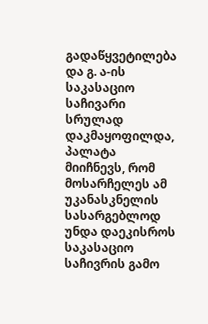გადაწყვეტილება და გ. ა-ის საკასაციო საჩივარი სრულად დაკმაყოფილდა, პალატა მიიჩნევს, რომ მოსარჩელეს ამ უკანასკნელის სასარგებლოდ უნდა დაეკისროს საკასაციო საჩივრის გამო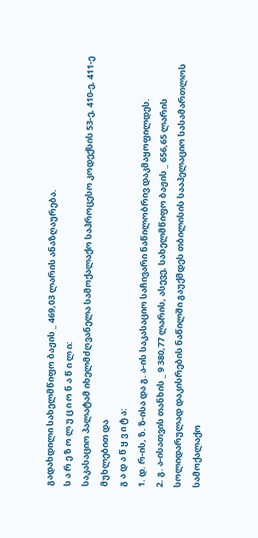გადახდილი სახელმწიფო ბაჟის _ 469,03 ლარის ანაზღაურება.
ს ა რ ე ზ ო ლ უ ც ი ო ნ ა წ ი ლ ი:
საკასაციო პალატამ იხელმძღვანელა სამოქალაქო საპროცესო კოდექსის 53-ე, 410-ე, 411-ე მუხლებით და
გ ა დ ა წ ყ ვ ი ტ ა:
1. დ. რ-ის, ზ. ზ-ისა და გ. ა-ის საკასაციო საჩივარი ნაწილობრივ დაკმაყოფილდეს.
2. გ. ა-ისათვის თანხის _ 9 380,77 ლარის, ასევე, სახელმწიფო ბაჟის _ 656,65 ლარის სოლიდარულად დაკისრების ნაწილში გაუქმდეს თბილისის სააპელაციო სასამართლოს სამოქალაქო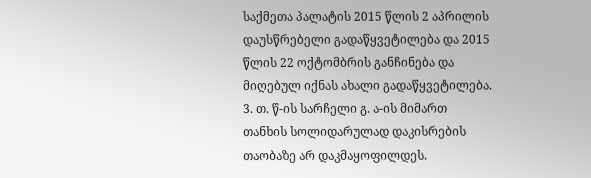საქმეთა პალატის 2015 წლის 2 აპრილის დაუსწრებელი გადაწყვეტილება და 2015 წლის 22 ოქტომბრის განჩინება და მიღებულ იქნას ახალი გადაწყვეტილება.
3. თ. წ-ის სარჩელი გ. ა-ის მიმართ თანხის სოლიდარულად დაკისრების თაობაზე არ დაკმაყოფილდეს.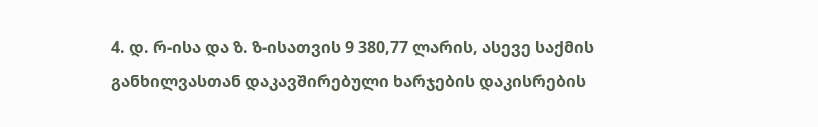4. დ. რ-ისა და ზ. ზ-ისათვის 9 380,77 ლარის, ასევე საქმის განხილვასთან დაკავშირებული ხარჯების დაკისრების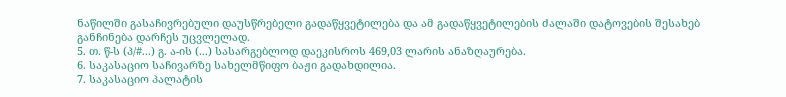ნაწილში გასაჩივრებული დაუსწრებელი გადაწყვეტილება და ამ გადაწყვეტილების ძალაში დატოვების შესახებ განჩინება დარჩეს უცვლელად.
5. თ. წ-ს (პ/#...) გ. ა-ის (...) სასარგებლოდ დაეკისროს 469,03 ლარის ანაზღაურება.
6. საკასაციო საჩივარზე სახელმწიფო ბაჟი გადახდილია.
7. საკასაციო პალატის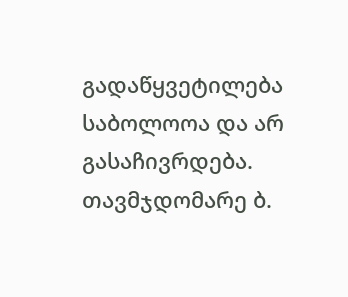გადაწყვეტილება საბოლოოა და არ გასაჩივრდება.
თავმჯდომარე ბ.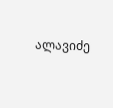ალავიძე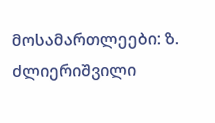მოსამართლეები: ზ. ძლიერიშვილი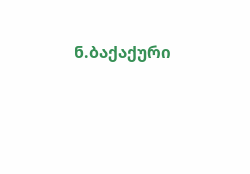ნ.ბაქაქური